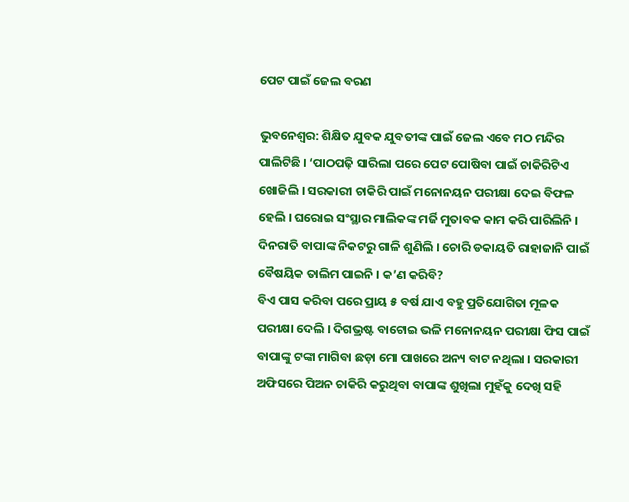ପେଟ ପାଇଁ ଜେଲ ବରଣ

ଭୁବନେଶ୍ୱର: ଶିକ୍ଷିତ ଯୁବକ ଯୁବତୀଙ୍କ ପାଇଁ ଜେଲ ଏବେ ମଠ ମନ୍ଦିର ପାଲିଟିଛି । ‘ପାଠପଢ଼ି ସାରିଲା ପରେ ପେଟ ପୋଷିବା ପାଇଁ ଚାକିରିଟିଏ ଖୋଜିଲି । ସରକାରୀ ଚାକିରି ପାଇଁ ମନୋନୟନ ପରୀକ୍ଷା ଦେଇ ବିଫଳ ହେଲି । ଘରୋଇ ସଂସ୍ଥାର ମାଲିକଙ୍କ ମର୍ଜି ମୁତାବକ କାମ କରି ପାରିଲିନି । ଦିନରାତି ବାପାଙ୍କ ନିକଟରୁ ଗାଳି ଶୁଣିଲି । ଚୋରି ଡକାୟତି ରାହାଜାନି ପାଇଁ ବୈଷୟିକ ତାଲିମ ପାଇନି । କ’ଣ କରିବି?
ବିଏ ପାସ କରିବା ପରେ ପ୍ରାୟ ୫ ବର୍ଷ ଯାଏ ବହୁ ପ୍ରତିଯୋଗିତା ମୂଳକ ପରୀକ୍ଷା ଦେଲି । ଦିଗଭ୍ରଷ୍ଟ ବାଟୋଇ ଭଳି ମନୋନୟନ ପରୀକ୍ଷା ଫିସ ପାଇଁ ବାପାଙ୍କୁ ଟଙ୍କା ମାଗିବା ଛଡ଼ା ମୋ ପାଖରେ ଅନ୍ୟ ବାଟ ନଥିଲା । ସରକାରୀ ଅଫିସରେ ପିଅନ ଚାକିରି କରୁଥିବା ବାପାଙ୍କ ଶୁଖିଲା ମୁହଁକୁ ଦେଖି ସହି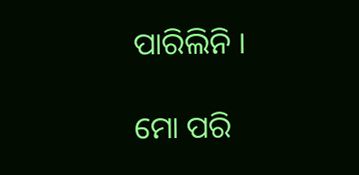ପାରିଲିନି ।

ମୋ ପରି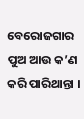ବେରୋଜଗାର ପୁଅ ଆଉ କ’ଣ କରି ପାରିଥାନ୍ତା ।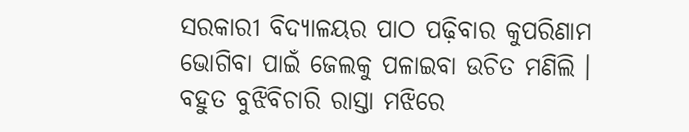ସରକାରୀ ବିଦ୍ୟାଳୟର ପାଠ ପଢ଼ିବାର କୁପରିଣାମ ଭୋଗିବା ପାଇଁ ଜେଲକୁ ପଳାଇବା ଉଚିତ ମଣିଲି ।
ବହୁତ ବୁଝିବିଚାରି ରାସ୍ତା ମଝିରେ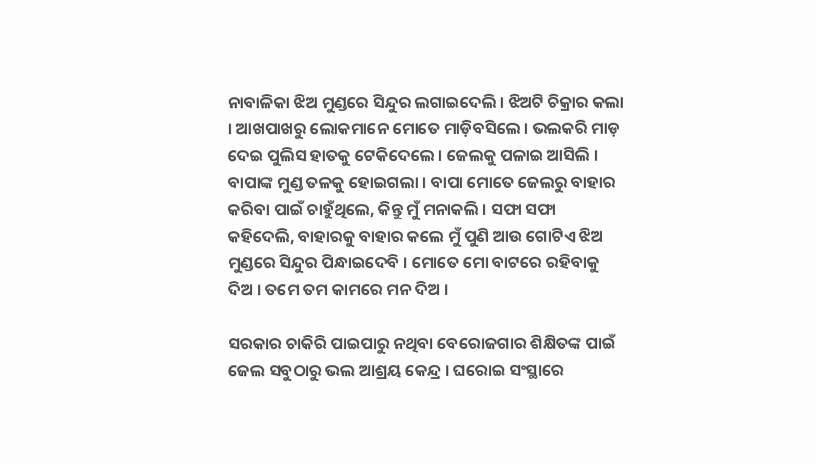ନାବାଳିକା ଝିଅ ମୁଣ୍ଡରେ ସିନ୍ଦୁର ଲଗାଇଦେଲି । ଝିଅଟି ଚିକ୍ରାର କଲା । ଆଖପାଖରୁ ଲୋକମାନେ ମୋତେ ମାଡ଼ିବସିଲେ । ଭଲକରି ମାଡ଼ ଦେଇ ପୁଲିସ ହାତକୁ ଟେକିଦେଲେ । ଜେଲକୁ ପଳାଇ ଆସିଲି ।
ବାପାଙ୍କ ମୁଣ୍ଡ ତଳକୁ ହୋଇଗଲା । ବାପା ମୋତେ ଜେଲରୁ ବାହାର କରିବା ପାଇଁ ଚାହୁଁଥିଲେ, କିନ୍ତୁ ମୁଁ ମନାକଲି । ସଫା ସଫା କହିଦେଲି, ବାହାରକୁ ବାହାର କଲେ ମୁଁ ପୁଣି ଆଉ ଗୋଟିଏ ଝିଅ ମୁଣ୍ଡରେ ସିନ୍ଦୁର ପିନ୍ଧାଇଦେବି । ମୋତେ ମୋ ବାଟରେ ରହିବାକୁ ଦିଅ । ତମେ ତମ କାମରେ ମନ ଦିଅ ।

ସରକାର ଚାକିରି ପାଇପାରୁ ନଥିବା ବେରୋଜଗାର ଶିକ୍ଷିତଙ୍କ ପାଇଁ ଜେଲ ସବୁଠାରୁ ଭଲ ଆଶ୍ରୟ କେନ୍ଦ୍ର । ଘରୋଇ ସଂସ୍ଥାରେ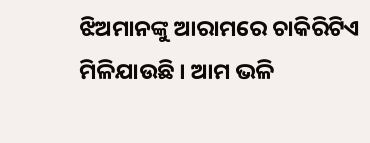ଝିଅମାନଙ୍କୁ ଆରାମରେ ଚାକିରିଟିଏ ମିଳିଯାଉଛି । ଆମ ଭଳି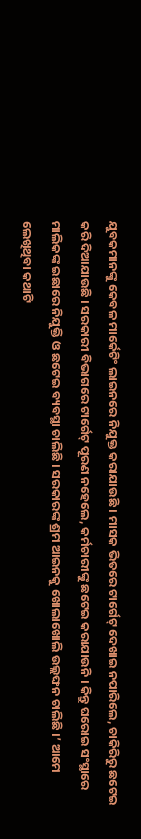ଯୁବକମାନଙ୍କୁ କେବଳ ମାର୍କେଟିଂ ଲାଇନରେ ନିଯୁକ୍ତ କରାଯାଉଛି । ମାସକ ଭିତରେ ଟାର୍ଗେଟ୍‌ ଦେଖାଇ ନପାରିଲେ, ଚାକିରିରୁ ଛଟେଇ କରି ଦିଆଯାଉଛି । ସରକାରୀ ବିଭାଗରେ ଟାର୍ଗେଟ୍‌ ପୂରଣ ନହେଲେ, କର୍ମଚାରୀଙ୍କୁ ଛଟେଇ କରାଯାଉନି । କିନ୍ତୁ ଘରୋଇ ସଂସ୍ଥାରେ ମାଲିକଙ୍କ ଇଛାରେ ନିଯୁକ୍ତି ଓ ଛଟେଇ ବ୍ୟବସ୍ଥା ଚାଲିଛି । ସରକାରଙ୍କ ଶ୍ରମ ଆଇନକୁ ଖୋଲାଖୋଲି ଉଲ୍ଲଙ୍ଘନ ଚାଲିଛି ।’ ଆମେ ଲେଖିଥିବା କଥାଟି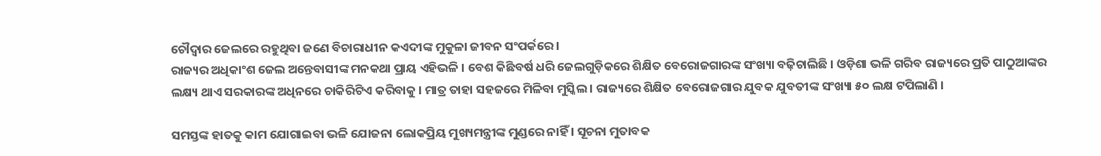ଚୌଦ୍ୱାର ଜେଲରେ ରହୁଥିବା ଜଣେ ବିଚାରାଧୀନ କଏଦୀଙ୍କ ମୁକୁଳା ଜୀବନ ସଂପର୍କରେ ।
ରାଜ୍ୟର ଅଧିକାଂଶ ଜେଲ ଅନ୍ତେବାସୀଙ୍କ ମନକଥା ପ୍ରାୟ ଏହିଭଳି । ବେଶ କିଛିବର୍ଷ ଧରି ଜେଲଗୁଡ଼ିକରେ ଶିକ୍ଷିତ ବେରୋଜଗାରଙ୍କ ସଂଖ୍ୟା ବଢ଼ିଚାଲିଛି । ଓଡ଼ିଶା ଭଳି ଗରିବ ରାଜ୍ୟରେ ପ୍ରତି ପାଠୁଆଙ୍କର ଲକ୍ଷ୍ୟ ଥାଏ ସରକାରଙ୍କ ଅଧିନରେ ଚାକିରିଟିଏ କରିବାକୁ । ମାତ୍ର ତାହା ସହଜରେ ମିଳିବା ମୁସ୍କିଲ । ରାଜ୍ୟରେ ଶିକ୍ଷିତ ବେରୋଜଗାର ଯୁବକ ଯୁବତୀଙ୍କ ସଂଖ୍ୟା ୫୦ ଲକ୍ଷ ଟପିଲାଣି ।

ସମସ୍ତଙ୍କ ହାତକୁ କାମ ଯୋଗାଇବା ଭଳି ଯୋଜନା ଲୋକପ୍ରିୟ ମୁଖ୍ୟମନ୍ତ୍ରୀଙ୍କ ମୁଣ୍ଡରେ ନାହିଁ । ସୂଚନା ମୁତାବକ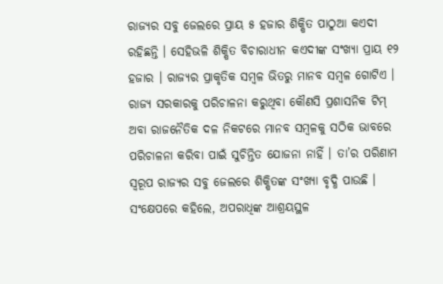ରାଜ୍ୟର ସବୁ ଜେଲରେ ପ୍ରାୟ ୫ ହଜାର ଶିକ୍ଷିତ ପାଠୁଆ କଏଦୀ ରହିଛନ୍ତି । ସେହିଭଳି ଶିକ୍ଷିତ ବିଚାରାଧୀନ କଏଦୀଙ୍କ ସଂଖ୍ୟା ପ୍ରାୟ ୧୨ ହଜାର । ରାଜ୍ୟର ପ୍ରାକୃତିକ ସମ୍ବଳ ଭିତରୁ ମାନବ ସମ୍ବଳ ଗୋଟିଏ । ରାଜ୍ୟ ସରକାରକୁ ପରିଚାଳନା କରୁଥିବା କୌଣସି ପ୍ରଶାସନିକ ଟିମ୍‌ ଅବା ରାଜନୈତିକ ଦଳ ନିକଟରେ ମାନବ ସମ୍ବଳକୁ ସଠିକ ଭାବରେ ପରିଚାଳନା କରିବା ପାଇଁ ସୁଚିନ୍ତିତ ଯୋଜନା ନାହିଁ । ତା’ର ପରିଣାମ ସ୍ୱରୂପ ରାଜ୍ୟର ସବୁ ଜେଲରେ ଶିକ୍ଷିତଙ୍କ ସଂଖ୍ୟା ବୃଦ୍ଧି ପାଉଛି ।
ସଂକ୍ଷେପରେ କହିଲେ, ଅପରାଧିଙ୍କ ଆଶ୍ରୟସ୍ଥଳ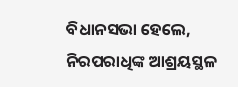ବିଧାନସଭା ହେଲେ, ନିରପରାଧିଙ୍କ ଆଶ୍ରୟସ୍ଥଳ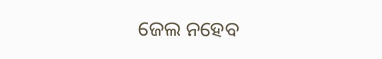ଜେଲ ନହେବ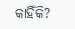କାହିଁକି?